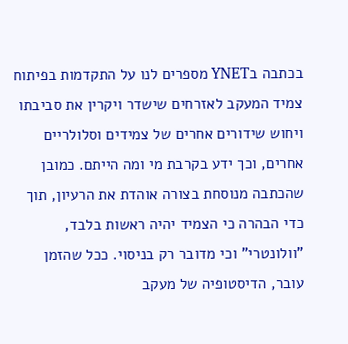בכתבה בYNET מספרים לנו על התקדמות בפיתוח צמיד המעקב לאזרחים שישדר ויקרין את סביבתו ויחוש שידורים אחרים של צמידים וסלולריים אחרים, וכך ידע בקרבת מי ומה הייתם. כמובן שהכתבה מנוסחת בצורה אוהדת את הרעיון, תוך כדי הבהרה כי הצמיד יהיה ראשות בלבד, "וולונטרי" וכי מדובר רק בניסוי. ככל שהזמן עובר, הדיסטופיה של מעקב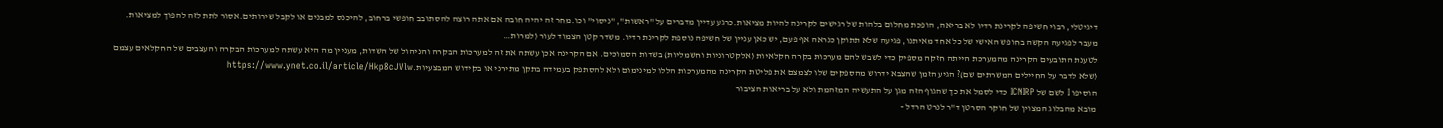דיגיטלי, רבוי חשיפה לקרינת רדיו לא בריאה, הופכת מחלום בלהות של רגישים לקרינה להיות מציאות.כרגע עדיין מדברים על "ראשות", "ניסוי" וכו.מחר זה יהיה חובה אם אתה רוצה להסתובב חופשי ברחוב, להיכנס למבנים או לקבל שירותים.אסור לתת לזה להפוך למציאות. מעבר לפגיעה הקשה בחופש האישי של כל אחד מאיתנו, פגיעה שלא תתוקן כנראה אף פעם, יש כאן עניין של חשיפה נוספת לקרינת רדיו. משדר קטן הצמוד לעור (למרות…
לטענת התובעים הקרינה מהמערכת הייתה חזקה מספיק כדי לשבש להם מערכות בקרה חקלאיות (אלקטרוניות וחשמליות) בשדות הסמוכים. אם הקרינה אכן עשתה את זה למערכות הבקרה והניהול של השדות, מעניין מה היא עשתה למערכות הבקרה והעצבים של החקלאים עצמם (שלא לדבר על החיילים המשרתים שם)? הגיע הזמן שהצבא ידרוש מהספקים שלו לצמצם את פליטת הקרינה מהמערכות הללו למינימום ולא להסתפק בעמידה בתקן מתירני או בקידוש המבצעיות.https://www.ynet.co.il/article/Hkp8cJVlw
הוסיפו I לשם של ICNIRP כדי לסמל את כך שהגוף הזה מגן על התעשיה המזהמת ולא על בריאות הציבור
מובא מהבלוג המצוין של חוקר הסרטן ד"ר לנרט הרדל -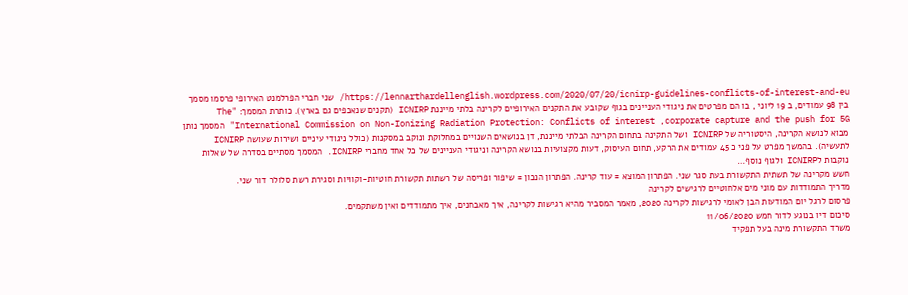https://lennarthardellenglish.wordpress.com/2020/07/20/icnirp-guidelines-conflicts-of-interest-and-eu/ שני חברי הפרלמנט האירופי פרסמו מסמך בין 98 עמודים, ב 19 ליוני , בו הם מפרטים את ניגודי העניינים בגוף שקובע את התקנים האירופיים לקרינה בלתי מייננת ICNIRP (תקנים שנאכפים גם בארץ). כותרת המסמך: "The International Commission on Non-Ionizing Radiation Protection: Conflicts of interest ,corporate capture and the push for 5G" המסמך נותן מבוא לנושא הקרינה, היסטוריה של ICNIRP ושל התקינה בתחום הקרינה הבלתי מייננת, דן בנושאים השנויים במחלוקת ונוקב במסקנות (כולל ניגודי עיניים ושירות שעושה ICNIRP לתעשיה). בהמשך מפרט על פני כ 45 עמודים את הרקע, תחום העיסוק, דעות מקצועיות בנושא הקרינה וניגודי העניינים של כל אחד מחברי ICNIRP. המסמך מסתיים בסדרה של שאלות נוקבות לICNIRP ולגוף נוסף…
חשש מקרינה של תשתית התקשורת בעת סגר שני. הפתרון המוצא = עוד קרינה. הפתרון הנכון = שיפור ופריסה של רשתות תקשורת חוטיות-וקוויות וסגירת רשת סלולר דור שני.
מדריך התמודדות עם מוני מים אלחוטיים לרגישים לקרינה
פרסום לרגל יום המודעות הבן לאומי לרגישות לקרינה 2020, מאמר המסביר מהיא רגישות לקרינה, איך מאבחנים, איך מתמודדים ואין משתקמים.
סיכום דיו בנוגע לדור חמש 11/06/2020
משרד התקשורת מינה בעל תפקיד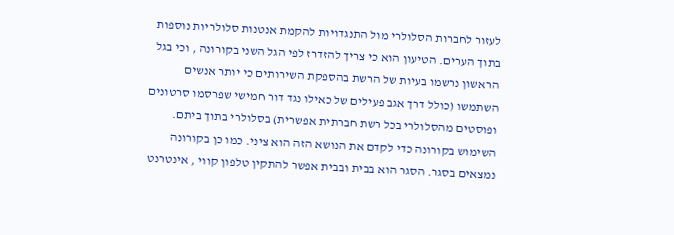לעזור לחברות הסלולרי מול התנגדויות להקמת אנטנות סלולריות נוספות בתוך הערים. הטיעון הוא כי צריך להזדרז לפי הגל השני בקורונה , וכי בגל הראשון נרשמו בעיות של הרשת בהספקת השירותים כי יותר אנשים השתמשו (כולל דרך אגב פעילים של כאילו נגד דור חמישי שפרסמו סרטונים ופוסטים מהסלולרי בכל רשת חברתית אפשרית) בסלולרי בתוך ביתם. השימוש בקורונה כדי לקדם את הנושא הזה הוא ציני. כמו כן בקורונה נמצאים בסגר. הסגר הוא בבית ובבית אפשר להתקין טלפון קווי , אינטרנט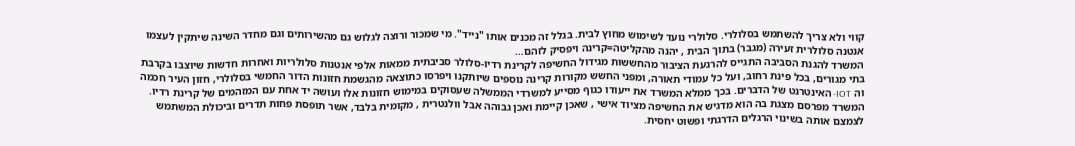קווי ולא צריך להשתמש בסלולרי. סלולרי נועד לשימוש מחוץ לבית. בגלל זה מכנים אותו "נייד". מי שמכור ורוצה לגלוש גם מהשירותים וגם מחדר השינה שיתקין לעצמו אנטנה סלולרית זעירה (מגבר) בתוך הבית , יהנה מהקליטה=קרינה ויפסיק לזהם…
המשרד להגנת הסביבה התגייס להרגעת הציבור מהחששות מגידול החשיפה לקרינת רדיו-סלולר סביבתית ממאות אלפי אנטנות סלולריות ואחרות חדשות שיוצבו בקרבת בתי מגורים, בכל פינת רחוב, ועל כל עמודי תאורה, ומפני החשש מקורות קרינה נוספים שיותקנו ויפרסו כתוצאה מהגשמת חזונות הדור החמשי בסלולרי, חזון העיר חכמה וה IOT- האינטרנט של הדברים. בכך ממלא המשרד את ייעודו כגוף מסייע למשרדי הממשלה שעסוקים במימוש חזונות אלו ועושה יד אחת עם המזהמים של קרינת רדיו. המשרד מפרסם מצגת בה הוא מדגיש את החשיפה מציוד אישי , שאכן קיימת ואכן גבוהה אבל וולנטרית , מקומית בלבד, אשר תופסת פחות תדרים וביכולת המשתמש לצמצם אותה בשינוי הרגלים הדרגתי ופשוט יחסית.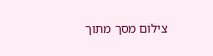צילום מסך מתוך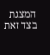המצגת בצד זאת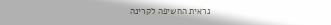נראית החשיפה לקרינה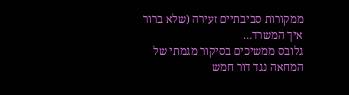ממקורות סביבתיים זעירה (שלא ברור איך המשרד…
גלובס ממשיכים בסיקור מגמתי של המחאה נגד דור חמש